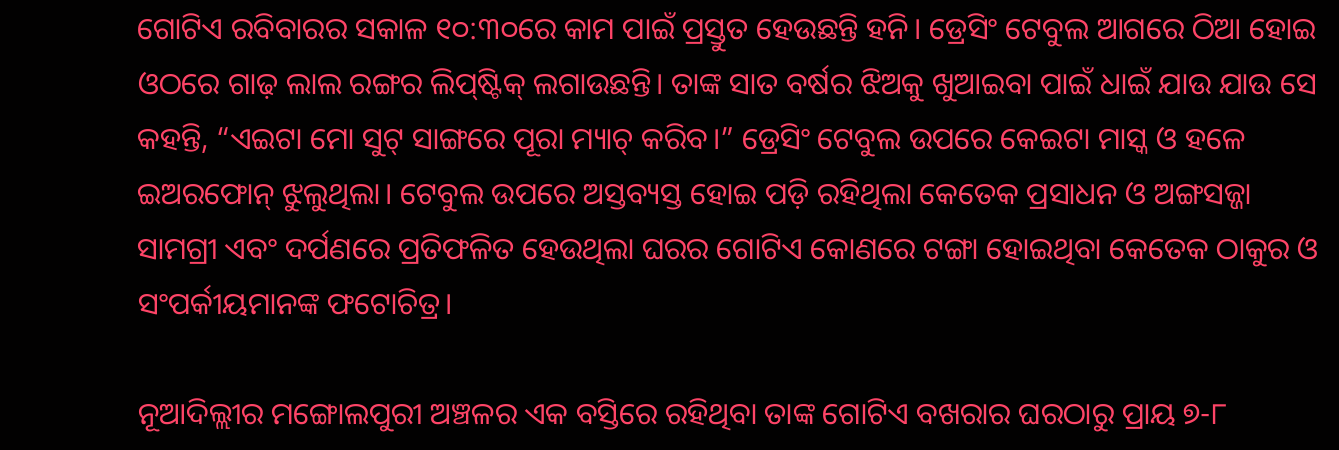ଗୋଟିଏ ରବିବାରର ସକାଳ ୧୦:୩୦ରେ କାମ ପାଇଁ ପ୍ରସ୍ତୁତ ହେଉଛନ୍ତି ହନି। ଡ୍ରେସିଂ ଟେବୁଲ ଆଗରେ ଠିଆ ହୋଇ ଓଠରେ ଗାଢ଼ ଲାଲ ରଙ୍ଗର ଲିପ୍‌ଷ୍ଟିକ୍‌ ଲଗାଉଛନ୍ତି। ତାଙ୍କ ସାତ ବର୍ଷର ଝିଅକୁ ଖୁଆଇବା ପାଇଁ ଧାଇଁ ଯାଉ ଯାଉ ସେ କହନ୍ତି, “ଏଇଟା ମୋ ସୁଟ୍‌ ସାଙ୍ଗରେ ପୂରା ମ୍ୟାଚ୍‌ କରିବ।” ଡ୍ରେସିଂ ଟେବୁଲ ଉପରେ କେଇଟା ମାସ୍କ ଓ ହଳେ ଇଅରଫୋନ୍‌ ଝୁଲୁଥିଲା। ଟେବୁଲ ଉପରେ ଅସ୍ତବ୍ୟସ୍ତ ହୋଇ ପଡ଼ି ରହିଥିଲା କେତେକ ପ୍ରସାଧନ ଓ ଅଙ୍ଗସଜ୍ଜା ସାମଗ୍ରୀ ଏବଂ ଦର୍ପଣରେ ପ୍ରତିଫଳିତ ହେଉଥିଲା ଘରର ଗୋଟିଏ କୋଣରେ ଟଙ୍ଗା ହୋଇଥିବା କେତେକ ଠାକୁର ଓ ସଂପର୍କୀୟମାନଙ୍କ ଫଟୋଚିତ୍ର।

ନୂଆଦିଲ୍ଲୀର ମଙ୍ଗୋଲପୁରୀ ଅଞ୍ଚଳର ଏକ ବସ୍ତିରେ ରହିଥିବା ତାଙ୍କ ଗୋଟିଏ ବଖରାର ଘରଠାରୁ ପ୍ରାୟ ୭-୮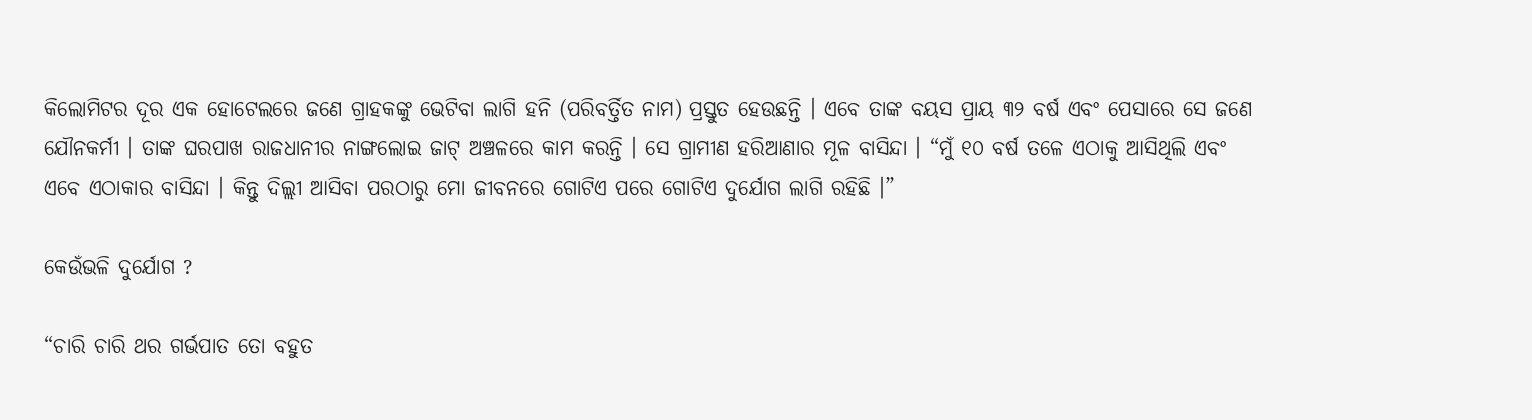କିଲୋମିଟର ଦୂର ଏକ ହୋଟେଲରେ ଜଣେ ଗ୍ରାହକଙ୍କୁ ଭେଟିବା ଲାଗି ହନି (ପରିବର୍ତ୍ତିତ ନାମ) ପ୍ରସ୍ତୁତ ହେଉଛନ୍ତି । ଏବେ ତାଙ୍କ ବୟସ ପ୍ରାୟ ୩୨ ବର୍ଷ ଏବଂ ପେସାରେ ସେ ଜଣେ ଯୌନକର୍ମୀ । ତାଙ୍କ ଘରପାଖ ରାଜଧାନୀର ନାଙ୍ଗଲୋଇ ଜାଟ୍ ଅଞ୍ଚଳରେ କାମ କରନ୍ତି । ସେ ଗ୍ରାମୀଣ ହରିଆଣାର ମୂଳ ବାସିନ୍ଦା । “ମୁଁ ୧୦ ବର୍ଷ ତଳେ ଏଠାକୁ ଆସିଥିଲି ଏବଂ ଏବେ ଏଠାକାର ବାସିନ୍ଦା । କିନ୍ତୁ ଦିଲ୍ଲୀ ଆସିବା ପରଠାରୁ ମୋ ଜୀବନରେ ଗୋଟିଏ ପରେ ଗୋଟିଏ ଦୁର୍ଯୋଗ ଲାଗି ରହିଛି ।”

କେଉଁଭଳି ଦୁର୍ଯୋଗ ?

“ଚାରି ଚାରି ଥର ଗର୍ଭପାତ ତୋ ବହୁତ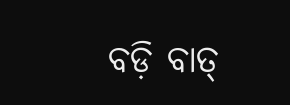ବଡ଼ି ବାତ୍‌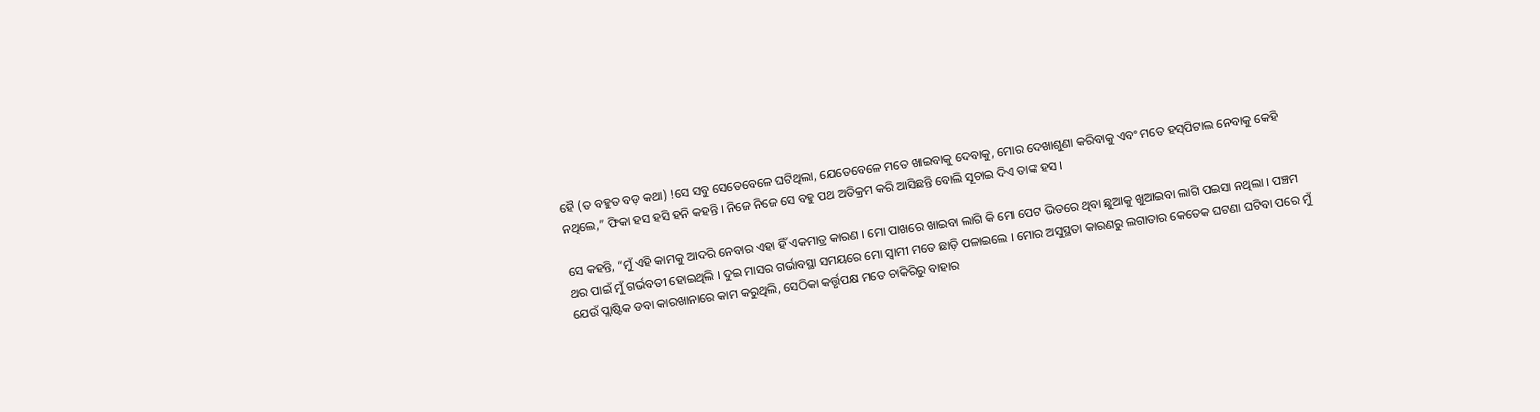ହୈ (ତ ବହୁତ ବଡ଼ କଥା) !ସେ ସବୁ ସେତେବେଳେ ଘଟିଥିଲା, ଯେତେବେଳେ ମତେ ଖାଇବାକୁ ଦେବାକୁ, ମୋର ଦେଖାଶୁଣା କରିବାକୁ ଏବଂ ମତେ ହସ୍‌ପିଟାଲ ନେବାକୁ କେହି ନଥିଲେ,” ଫିକା ହସ ହସି ହନି କହନ୍ତି । ନିଜେ ନିଜେ ସେ ବହୁ ପଥ ଅତିକ୍ରମ କରି ଆସିଛନ୍ତି ବୋଲି ସୂଚାଇ ଦିଏ ତାଙ୍କ ହସ ।

ସେ କହନ୍ତି, “ମୁଁ ଏହି କାମକୁ ଆଦରି ନେବାର ଏହା ହିଁ ଏକମାତ୍ର କାରଣ । ମୋ ପାଖରେ ଖାଇବା ଲାଗି କି ମୋ ପେଟ ଭିତରେ ଥିବା ଛୁଆକୁ ଖୁଆଇବା ଲାଗି ପଇସା ନଥିଲା । ପଞ୍ଚମ ଥର ପାଇଁ ମୁଁ ଗର୍ଭବତୀ ହୋଇଥିଲି । ଦୁଇ ମାସର ଗର୍ଭାବସ୍ଥା ସମୟରେ ମୋ ସ୍ଵାମୀ ମତେ ଛାଡ଼ି ପଳାଇଲେ । ମୋର ଅସୁସ୍ଥତା କାରଣରୁ ଲଗାତାର କେତେକ ଘଟଣା ଘଟିବା ପରେ ମୁଁ ଯେଉଁ ପ୍ଲାଷ୍ଟିକ ଡବା କାରଖାନାରେ କାମ କରୁଥିଲି, ସେଠିକା କର୍ତ୍ତୃପକ୍ଷ ମତେ ଚାକିରିରୁ ବାହାର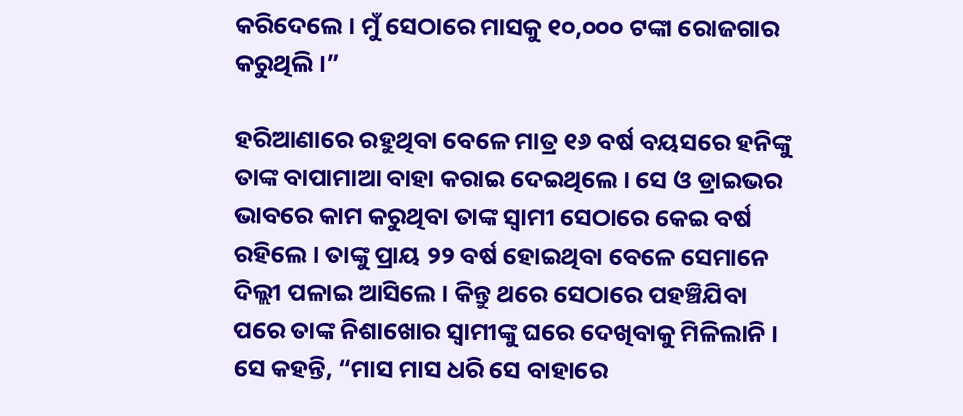କରିଦେଲେ । ମୁଁ ସେଠାରେ ମାସକୁ ୧୦,୦୦୦ ଟଙ୍କା ରୋଜଗାର କରୁଥିଲି ।”

ହରିଆଣାରେ ରହୁଥିବା ବେଳେ ମାତ୍ର ୧୬ ବର୍ଷ ବୟସରେ ହନିଙ୍କୁ ତାଙ୍କ ବାପାମାଆ ବାହା କରାଇ ଦେଇଥିଲେ । ସେ ଓ ଡ୍ରାଇଭର ଭାବରେ କାମ କରୁଥିବା ତାଙ୍କ ସ୍ଵାମୀ ସେଠାରେ କେଇ ବର୍ଷ ରହିଲେ । ତାଙ୍କୁ ପ୍ରାୟ ୨୨ ବର୍ଷ ହୋଇଥିବା ବେଳେ ସେମାନେ ଦିଲ୍ଲୀ ପଳାଇ ଆସିଲେ । କିନ୍ତୁ ଥରେ ସେଠାରେ ପହଞ୍ଚିଯିବା ପରେ ତାଙ୍କ ନିଶାଖୋର ସ୍ଵାମୀଙ୍କୁ ଘରେ ଦେଖିବାକୁ ମିଳିଲାନି । ସେ କହନ୍ତି, “ମାସ ମାସ ଧରି ସେ ବାହାରେ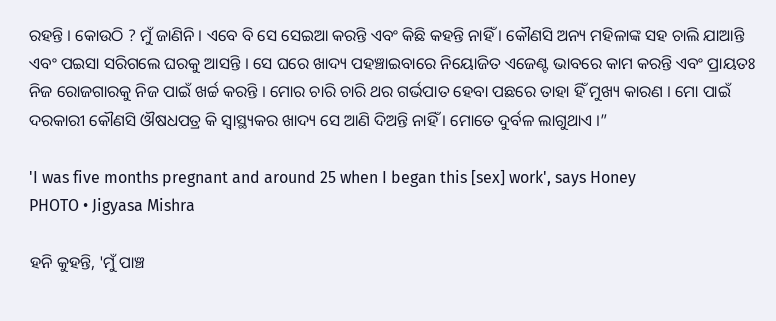ରହନ୍ତି । କୋଉଠି ? ମୁଁ ଜାଣିନି । ଏବେ ବି ସେ ସେଇଆ କରନ୍ତି ଏବଂ କିଛି କହନ୍ତି ନାହିଁ । କୌଣସି ଅନ୍ୟ ମହିଳାଙ୍କ ସହ ଚାଲି ଯାଆନ୍ତି ଏବଂ ପଇସା ସରିଗଲେ ଘରକୁ ଆସନ୍ତି । ସେ ଘରେ ଖାଦ୍ୟ ପହଞ୍ଚାଇବାରେ ନିୟୋଜିତ ଏଜେଣ୍ଟ ଭାବରେ କାମ କରନ୍ତି ଏବଂ ପ୍ରାୟତଃ ନିଜ ରୋଜଗାରକୁ ନିଜ ପାଇଁ ଖର୍ଚ୍ଚ କରନ୍ତି । ମୋର ଚାରି ଚାରି ଥର ଗର୍ଭପାତ ହେବା ପଛରେ ତାହା ହିଁ ମୁଖ୍ୟ କାରଣ । ମୋ ପାଇଁ ଦରକାରୀ କୌଣସି ଔଷଧପତ୍ର କି ସ୍ଵାସ୍ଥ୍ୟକର ଖାଦ୍ୟ ସେ ଆଣି ଦିଅନ୍ତି ନାହିଁ । ମୋତେ ଦୁର୍ବଳ ଲାଗୁଥାଏ ।”

'I was five months pregnant and around 25 when I began this [sex] work', says Honey
PHOTO • Jigyasa Mishra

ହନି କୁହନ୍ତି, 'ମୁଁ ପାଞ୍ଚ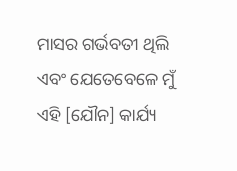ମାସର ଗର୍ଭବତୀ ଥିଲି ଏବଂ ଯେତେବେଳେ ମୁଁ ଏହି [ଯୌନ] କାର୍ଯ୍ୟ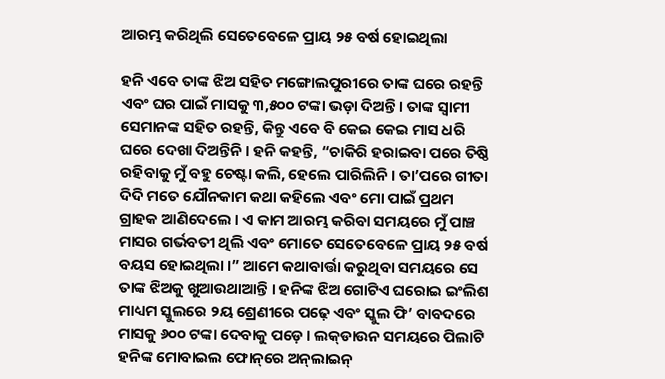ଆରମ୍ଭ କରିଥିଲି ସେତେବେଳେ ପ୍ରାୟ ୨୫ ବର୍ଷ ହୋଇଥିଲା

ହନି ଏବେ ତାଙ୍କ ଝିଅ ସହିତ ମଙ୍ଗୋଲପୁରୀରେ ତାଙ୍କ ଘରେ ରହନ୍ତି ଏବଂ ଘର ପାଇଁ ମାସକୁ ୩,୫୦୦ ଟଙ୍କା ଭଡ଼ା ଦିଅନ୍ତି । ତାଙ୍କ ସ୍ଵାମୀ ସେମାନଙ୍କ ସହିତ ରହନ୍ତି, କିନ୍ତୁ ଏବେ ବି କେଇ କେଇ ମାସ ଧରି ଘରେ ଦେଖା ଦିଅନ୍ତିନି । ହନି କହନ୍ତି, “ଚାକିରି ହରାଇବା ପରେ ତିଷ୍ଠି ରହିବାକୁ ମୁଁ ବହୁ ଚେଷ୍ଟା କଲି, ହେଲେ ପାରିଲିନି । ତା’ପରେ ଗୀତା ଦିଦି ମତେ ଯୌନକାମ କଥା କହିଲେ ଏବଂ ମୋ ପାଇଁ ପ୍ରଥମ ଗ୍ରାହକ ଆଣିଦେଲେ । ଏ କାମ ଆରମ୍ଭ କରିବା ସମୟରେ ମୁଁ ପାଞ୍ଚ ମାସର ଗର୍ଭବତୀ ଥିଲି ଏବଂ ମୋତେ ସେତେବେଳେ ପ୍ରାୟ ୨୫ ବର୍ଷ ବୟସ ହୋଇଥିଲା ।” ଆମେ କଥାବାର୍ତ୍ତା କରୁଥିବା ସମୟରେ ସେ ତାଙ୍କ ଝିଅକୁ ଖୁଆଉଥାଆନ୍ତି । ହନିଙ୍କ ଝିଅ ଗୋଟିଏ ଘରୋଇ ଇଂଲିଶ ମାଧ୍ୟମ ସ୍କୁଲରେ ୨ୟ ଶ୍ରେଣୀରେ ପଢ଼େ ଏବଂ ସ୍କୁଲ ଫି’ ବାବଦରେ ମାସକୁ ୬୦୦ ଟଙ୍କା ଦେବାକୁ ପଡ଼େ । ଲକ୍‌ଡାଉନ ସମୟରେ ପିଲାଟି ହନିଙ୍କ ମୋବାଇଲ ଫୋନ୍‌ରେ ଅନ୍‌ଲାଇନ୍‌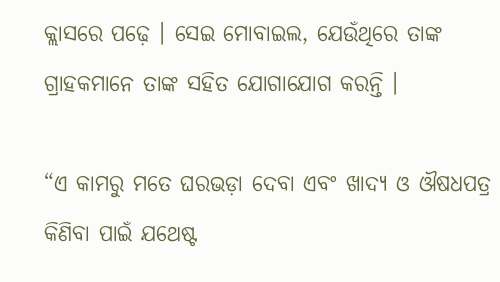କ୍ଲାସରେ ପଢ଼େ । ସେଇ ମୋବାଇଲ, ଯେଉଁଥିରେ ତାଙ୍କ ଗ୍ରାହକମାନେ ତାଙ୍କ ସହିତ ଯୋଗାଯୋଗ କରନ୍ତି ।

“ଏ କାମରୁ ମତେ ଘରଭଡ଼ା ଦେବା ଏବଂ ଖାଦ୍ୟ ଓ ଔଷଧପତ୍ର କିଣିବା ପାଇଁ ଯଥେଷ୍ଟ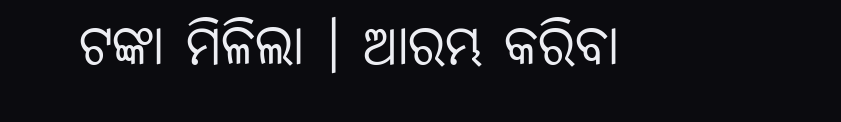ଟଙ୍କା ମିଳିଲା । ଆରମ୍ଭ କରିବା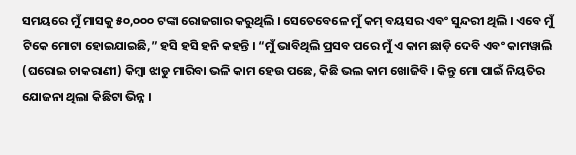ସମୟରେ ମୁଁ ମାସକୁ ୫୦,୦୦୦ ଟଙ୍କା ରୋଜଗାର କରୁଥିଲି । ସେତେବେଳେ ମୁଁ କମ୍‌ ବୟସର ଏବଂ ସୁନ୍ଦରୀ ଥିଲି । ଏବେ ମୁଁ ଟିକେ ମୋଟା ହୋଇଯାଇଛି,” ହସି ହସି ହନି କହନ୍ତି । “ମୁଁ ଭାବିଥିଲି ପ୍ରସବ ପରେ ମୁଁ ଏ କାମ ଛାଡ଼ି ଦେବି ଏବଂ କାମୱାଲି (ଘରୋଇ ଚାକରାଣୀ) କିମ୍ବା ଝାଡୁ ମାରିବା ଭଳି କାମ ହେଉ ପଛେ, କିଛି ଭଲ କାମ ଖୋଜିବି । କିନ୍ତୁ ମୋ ପାଇଁ ନିୟତିର ଯୋଜନା ଥିଲା କିଛିଟା ଭିନ୍ନ ।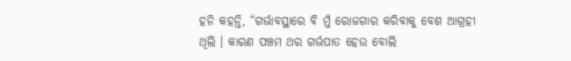ହନି କହନ୍ତି, “ଗର୍ଭାବସ୍ଥାରେ ବି ମୁଁ ରୋଜଗାର କରିବାକୁ ବେଶ ଆଗ୍ରହୀ ଥିଲି । କାରଣ ପଞ୍ଚମ ଥର ଗର୍ଭପାତ ହେଉ ବୋଲି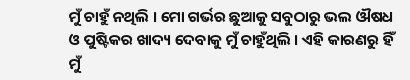ମୁଁ ଚାହୁଁ ନଥିଲି । ମୋ ଗର୍ଭର ଛୁଆକୁ ସବୁଠାରୁ ଭଲ ଔଷଧ ଓ ପୁଷ୍ଟିକର ଖାଦ୍ୟ ଦେବାକୁ ମୁଁ ଚାହୁଁଥିଲି । ଏହି କାରଣରୁ ହିଁ ମୁଁ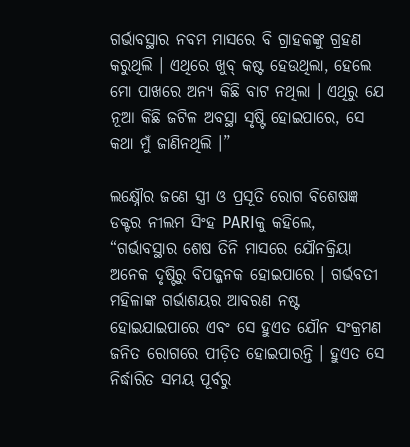ଗର୍ଭାବସ୍ଥାର ନବମ ମାସରେ ବି ଗ୍ରାହକଙ୍କୁ ଗ୍ରହଣ କରୁଥିଲି । ଏଥିରେ ଖୁବ୍‌ କଷ୍ଟ ହେଉଥିଲା, ହେଲେ ମୋ ପାଖରେ ଅନ୍ୟ କିଛି ବାଟ ନଥିଲା । ଏଥିରୁ ଯେ ନୂଆ କିଛି ଜଟିଳ ଅବସ୍ଥା ସୃଷ୍ଟି ହୋଇପାରେ, ସେ କଥା ମୁଁ ଜାଣିନଥିଲି ।”

ଲକ୍ଷ୍ନୌର ଜଣେ ସ୍ତ୍ରୀ ଓ ପ୍ରସୂତି ରୋଗ ବିଶେଷଜ୍ଞ ଡକ୍ଟର ନୀଲମ ସିଂହ PARIକୁ କହିଲେ, “ଗର୍ଭାବସ୍ଥାର ଶେଷ ତିନି ମାସରେ ଯୌନକ୍ରିୟା ଅନେକ ଦୃଷ୍ଟିରୁ ବିପଜ୍ଜନକ ହୋଇପାରେ । ଗର୍ଭବତୀ ମହିଳାଙ୍କ ଗର୍ଭାଶୟର ଆବରଣ ନଷ୍ଟ ହୋଇଯାଇପାରେ ଏବଂ ସେ ହୁଏତ ଯୌନ ସଂକ୍ରମଣ ଜନିତ ରୋଗରେ ପୀଡ଼ିତ ହୋଇପାରନ୍ତି । ହୁଏତ ସେ ନିର୍ଦ୍ଧାରିତ ସମୟ ପୂର୍ବରୁ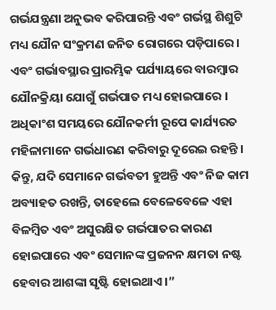ଗର୍ଭଯନ୍ତ୍ରଣା ଅନୁଭବ କରିପାରନ୍ତି ଏବଂ ଗର୍ଭସ୍ଥ ଶିଶୁଟି ମଧ୍ୟ ଯୌନ ସଂକ୍ରମଣ ଜନିତ ରୋଗରେ ପଡ଼ିପାରେ । ଏବଂ ଗର୍ଭାବସ୍ଥାର ପ୍ରାରମ୍ଭିକ ପର୍ଯ୍ୟାୟରେ ବାରମ୍ବାର ଯୌନକ୍ରିୟା ଯୋଗୁଁ ଗର୍ଭପାତ ମଧ୍ୟ ହୋଇପାରେ । ଅଧିକାଂଶ ସମୟରେ ଯୌନକର୍ମୀ ରୂପେ କାର୍ଯ୍ୟରତ ମହିଳାମାନେ ଗର୍ଭଧାରଣ କରିବାରୁ ଦୂରେଇ ରହନ୍ତି । କିନ୍ତୁ, ଯଦି ସେମାନେ ଗର୍ଭବତୀ ହୁଅନ୍ତି ଏବଂ ନିଜ କାମ ଅବ୍ୟାହତ ରଖନ୍ତି, ତାହେଲେ ବେଳେବେଳେ ଏହା ବିଳମ୍ବିତ ଏବଂ ଅସୁରକ୍ଷିତ ଗର୍ଭପାତର କାରଣ ହୋଇପାରେ ଏବଂ ସେମାନଙ୍କ ପ୍ରଜନନ କ୍ଷମତା ନଷ୍ଟ ହେବାର ଆଶଙ୍କା ସୃଷ୍ଟି ହୋଇଥାଏ ।”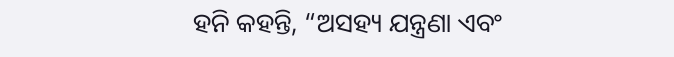ହନି କହନ୍ତି, “ଅସହ୍ୟ ଯନ୍ତ୍ରଣା ଏବଂ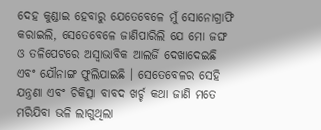ଦେହ କୁଣ୍ଡାଇ ହେବାରୁ ଯେତେବେଳେ ମୁଁ ସୋନୋଗ୍ରାଫି କରାଇଲି, ସେତେବେଳେ ଜାଣିପାରିଲି ଯେ ମୋ ଜଙ୍ଘ ଓ ତଳିପେଟରେ ଅସ୍ଵାଭାବିକ ଆଲର୍ଜି ଦେଖାଦେଇଛି ଏବଂ ଯୌନାଙ୍ଗ ଫୁଲିଯାଇଛି । ସେତେବେଳର ସେହି ଯନ୍ତ୍ରଣା ଏବଂ ଚିକିତ୍ସା ବାବଦ ଖର୍ଚ୍ଚ କଥା ଜାଣି ମତେ ମରିଯିବା ଭଳି ଲାଗୁଥିଲା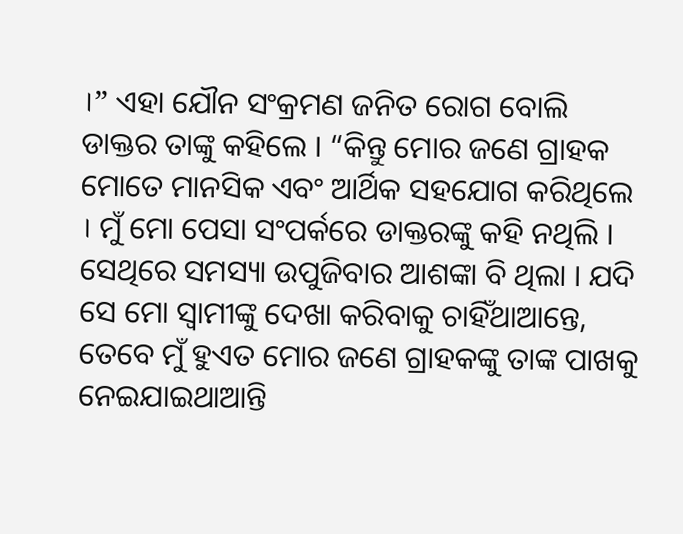।” ଏହା ଯୌନ ସଂକ୍ରମଣ ଜନିତ ରୋଗ ବୋଲି ଡାକ୍ତର ତାଙ୍କୁ କହିଲେ । “କିନ୍ତୁ ମୋର ଜଣେ ଗ୍ରାହକ ମୋତେ ମାନସିକ ଏବଂ ଆର୍ଥିକ ସହଯୋଗ କରିଥିଲେ । ମୁଁ ମୋ ପେସା ସଂପର୍କରେ ଡାକ୍ତରଙ୍କୁ କହି ନଥିଲି । ସେଥିରେ ସମସ୍ୟା ଉପୁଜିବାର ଆଶଙ୍କା ବି ଥିଲା । ଯଦି ସେ ମୋ ସ୍ଵାମୀଙ୍କୁ ଦେଖା କରିବାକୁ ଚାହିଁଥାଆନ୍ତେ, ତେବେ ମୁଁ ହୁଏତ ମୋର ଜଣେ ଗ୍ରାହକଙ୍କୁ ତାଙ୍କ ପାଖକୁ ନେଇଯାଇଥାଆନ୍ତି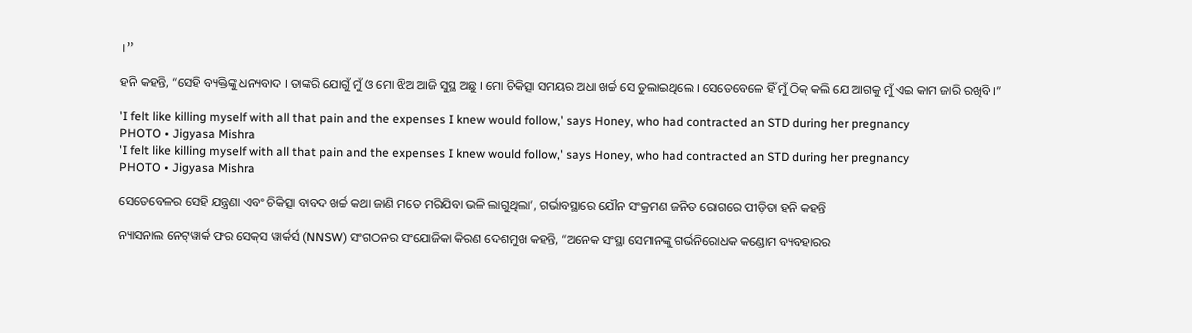।”

ହନି କହନ୍ତି, “ସେହି ବ୍ୟକ୍ତିଙ୍କୁ ଧନ୍ୟବାଦ । ତାଙ୍କରି ଯୋଗୁଁ ମୁଁ ଓ ମୋ ଝିଅ ଆଜି ସୁସ୍ଥ ଅଛୁ । ମୋ ଚିକିତ୍ସା ସମୟର ଅଧା ଖର୍ଚ୍ଚ ସେ ତୁଲାଇଥିଲେ । ସେତେବେଳେ ହିଁ ମୁଁ ଠିକ୍‌ କଲି ଯେ ଆଗକୁ ମୁଁ ଏଇ କାମ ଜାରି ରଖିବି ।”

'I felt like killing myself with all that pain and the expenses I knew would follow,' says Honey, who had contracted an STD during her pregnancy
PHOTO • Jigyasa Mishra
'I felt like killing myself with all that pain and the expenses I knew would follow,' says Honey, who had contracted an STD during her pregnancy
PHOTO • Jigyasa Mishra

ସେତେବେଳର ସେହି ଯନ୍ତ୍ରଣା ଏବଂ ଚିକିତ୍ସା ବାବଦ ଖର୍ଚ୍ଚ କଥା ଜାଣି ମତେ ମରିଯିବା ଭଳି ଲାଗୁଥିଲା’, ଗର୍ଭାବସ୍ଥାରେ ଯୌନ ସଂକ୍ରମଣ ଜନିତ ରୋଗରେ ପୀଡ଼ିତା ହନି କହନ୍ତି

ନ୍ୟାସନାଲ ନେଟ୍‌ୱାର୍କ ଫର ସେକ୍‌ସ ୱାର୍କର୍ସ (NNSW) ସଂଗଠନର ସଂଯୋଜିକା କିରଣ ଦେଶମୁଖ କହନ୍ତି, “ଅନେକ ସଂସ୍ଥା ସେମାନଙ୍କୁ ଗର୍ଭନିରୋଧକ କଣ୍ଡୋମ ବ୍ୟବହାରର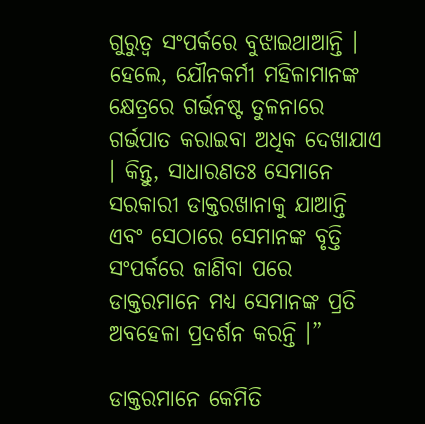ଗୁରୁତ୍ଵ ସଂପର୍କରେ ବୁଝାଇଥାଆନ୍ତି । ହେଲେ, ଯୌନକର୍ମୀ ମହିଳାମାନଙ୍କ କ୍ଷେତ୍ରରେ ଗର୍ଭନଷ୍ଟ ତୁଳନାରେ ଗର୍ଭପାତ କରାଇବା ଅଧିକ ଦେଖାଯାଏ । କିନ୍ତୁ, ସାଧାରଣତଃ ସେମାନେ ସରକାରୀ ଡାକ୍ତରଖାନାକୁ ଯାଆନ୍ତି ଏବଂ ସେଠାରେ ସେମାନଙ୍କ ବୃତ୍ତି ସଂପର୍କରେ ଜାଣିବା ପରେ ଡାକ୍ତରମାନେ ମଧ୍ୟ ସେମାନଙ୍କ ପ୍ରତି ଅବହେଳା ପ୍ରଦର୍ଶନ କରନ୍ତି ।”

ଡାକ୍ତରମାନେ କେମିତି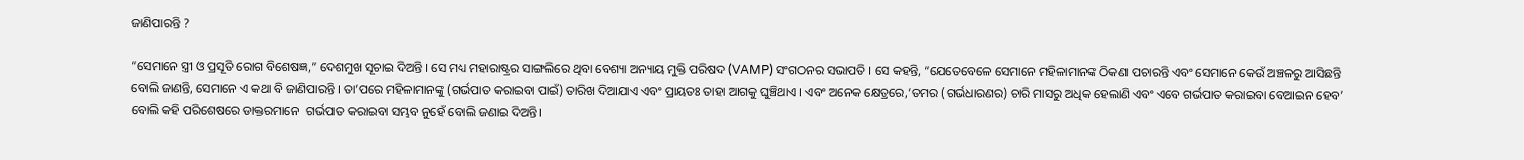ଜାଣିପାରନ୍ତି ?

“ସେମାନେ ସ୍ତ୍ରୀ ଓ ପ୍ରସୂତି ରୋଗ ବିଶେଷଜ୍ଞ,” ଦେଶମୁଖ ସୂଚାଇ ଦିଅନ୍ତି । ସେ ମଧ୍ୟ ମହାରାଷ୍ଟ୍ରର ସାଙ୍ଗଲିରେ ଥିବା ବେଶ୍ୟା ଅନ୍ୟାୟ ମୁକ୍ତି ପରିଷଦ (VAMP) ସଂଗଠନର ସଭାପତି । ସେ କହନ୍ତି, “ଯେତେବେଳେ ସେମାନେ ମହିଳାମାନଙ୍କ ଠିକଣା ପଚାରନ୍ତି ଏବଂ ସେମାନେ କେଉଁ ଅଞ୍ଚଳରୁ ଆସିଛନ୍ତି ବୋଲି ଜାଣନ୍ତି, ସେମାନେ ଏ କଥା ବି ଜାଣିପାରନ୍ତି । ତା’ପରେ ମହିଳାମାନଙ୍କୁ (ଗର୍ଭପାତ କରାଇବା ପାଇଁ) ତାରିଖ ଦିଆଯାଏ ଏବଂ ପ୍ରାୟତଃ ତାହା ଆଗକୁ ଘୁଞ୍ଚିଥାଏ । ଏବଂ ଅନେକ କ୍ଷେତ୍ରରେ,‘ତମର (ଗର୍ଭଧାରଣର) ଚାରି ମାସରୁ ଅଧିକ ହେଲାଣି ଏବଂ ଏବେ ଗର୍ଭପାତ କରାଇବା ବେଆଇନ ହେବ’ ବୋଲି କହି ପରିଶେଷରେ ଡାକ୍ତରମାନେ  ଗର୍ଭପାତ କରାଇବା ସମ୍ଭବ ନୁହେଁ ବୋଲି ଜଣାଇ ଦିଅନ୍ତି।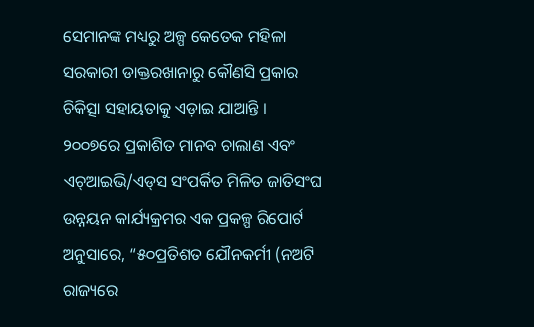ସେମାନଙ୍କ ମଧ୍ୟରୁ ଅଳ୍ପ କେତେକ ମହିଳା ସରକାରୀ ଡାକ୍ତରଖାନାରୁ କୌଣସି ପ୍ରକାର ଚିକିତ୍ସା ସହାୟତାକୁ ଏଡ଼ାଇ ଯାଆନ୍ତି । ୨୦୦୭ରେ ପ୍ରକାଶିତ ମାନବ ଚାଲାଣ ଏବଂ ଏଚ୍‌ଆଇଭି/ଏଡ୍‌ସ ସଂପର୍କିତ ମିଳିତ ଜାତିସଂଘ ଉନ୍ନୟନ କାର୍ଯ୍ୟକ୍ରମର ଏକ ପ୍ରକଳ୍ପ ରିପୋର୍ଟ ଅନୁସାରେ, “୫୦ପ୍ରତିଶତ ଯୌନକର୍ମୀ (ନଅଟି ରାଜ୍ୟରେ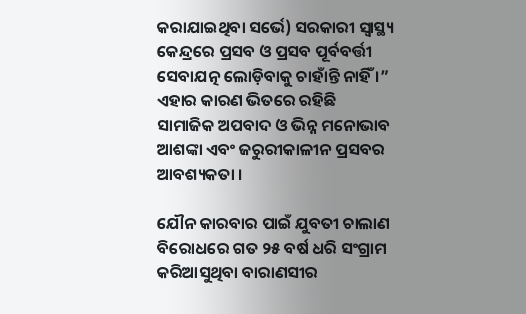କରାଯାଇଥିବା ସର୍ଭେ) ସରକାରୀ ସ୍ଵାସ୍ଥ୍ୟ କେନ୍ଦ୍ରରେ ପ୍ରସବ ଓ ପ୍ରସବ ପୂର୍ବବର୍ତ୍ତୀ ସେବାଯତ୍ନ ଲୋଡ଼ିବାକୁ ଚାହାଁନ୍ତି ନାହିଁ ।” ଏହାର କାରଣ ଭିତରେ ରହିଛି ସାମାଜିକ ଅପବାଦ ଓ ଭିନ୍ନ ମନୋଭାବ ଆଶଙ୍କା ଏବଂ ଜରୁରୀକାଳୀନ ପ୍ରସବର ଆବଶ୍ୟକତା ।

ଯୌନ କାରବାର ପାଇଁ ଯୁବତୀ ଚାଲାଣ ବିରୋଧରେ ଗତ ୨୫ ବର୍ଷ ଧରି ସଂଗ୍ରାମ କରିଆସୁଥିବା ବାରାଣସୀର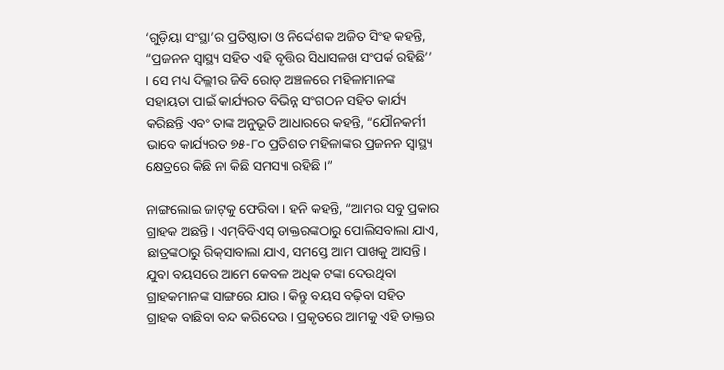‘ଗୁଡ଼ିୟା ସଂସ୍ଥା’ର ପ୍ରତିଷ୍ଠାତା ଓ ନିର୍ଦ୍ଦେଶକ ଅଜିତ ସିଂହ କହନ୍ତି, “ପ୍ରଜନନ ସ୍ଵାସ୍ଥ୍ୟ ସହିତ ଏହି ବୃତ୍ତିର ସିଧାସଳଖ ସଂପର୍କ ରହିଛି’’ । ସେ ମଧ୍ୟ ଦିଲ୍ଲୀର ଜିବି ରୋଡ୍‌ ଅଞ୍ଚଳରେ ମହିଳାମାନଙ୍କ ସହାୟତା ପାଇଁ କାର୍ଯ୍ୟରତ ବିଭିନ୍ନ ସଂଗଠନ ସହିତ କାର୍ଯ୍ୟ କରିଛନ୍ତି ଏବଂ ତାଙ୍କ ଅନୁଭୂତି ଆଧାରରେ କହନ୍ତି, “ଯୌନକର୍ମୀ ଭାବେ କାର୍ଯ୍ୟରତ ୭୫-୮୦ ପ୍ରତିଶତ ମହିଳାଙ୍କର ପ୍ରଜନନ ସ୍ଵାସ୍ଥ୍ୟ କ୍ଷେତ୍ରରେ କିଛି ନା କିଛି ସମସ୍ୟା ରହିଛି ।”

ନାଙ୍ଗଲୋଇ ଜାଟ୍‌କୁ ଫେରିବା । ହନି କହନ୍ତି, “ଆମର ସବୁ ପ୍ରକାର ଗ୍ରାହକ ଅଛନ୍ତି । ଏମ୍‌ବିବିଏସ୍‌ ଡାକ୍ତରଙ୍କଠାରୁ ପୋଲିସବାଲା ଯାଏ, ଛାତ୍ରଙ୍କଠାରୁ ରିକ୍‌ସାବାଲା ଯାଏ, ସମସ୍ତେ ଆମ ପାଖକୁ ଆସନ୍ତି । ଯୁବା ବୟସରେ ଆମେ କେବଳ ଅଧିକ ଟଙ୍କା ଦେଉଥିବା ଗ୍ରାହକମାନଙ୍କ ସାଙ୍ଗରେ ଯାଉ । କିନ୍ତୁ ବୟସ ବଢ଼ିବା ସହିତ ଗ୍ରାହକ ବାଛିବା ବନ୍ଦ କରିଦେଉ । ପ୍ରକୃତରେ ଆମକୁ ଏହି ଡାକ୍ତର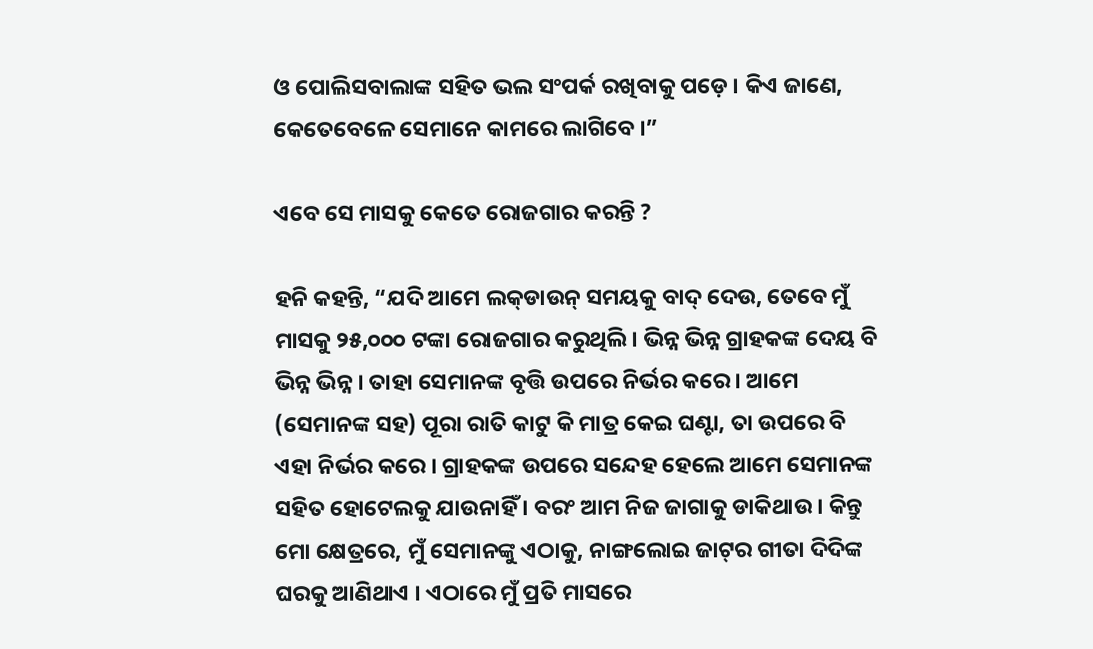ଓ ପୋଲିସବାଲାଙ୍କ ସହିତ ଭଲ ସଂପର୍କ ରଖିବାକୁ ପଡ଼େ । କିଏ ଜାଣେ, କେତେବେଳେ ସେମାନେ କାମରେ ଲାଗିବେ ।”

ଏବେ ସେ ମାସକୁ କେତେ ରୋଜଗାର କରନ୍ତି ?

ହନି କହନ୍ତି, “ଯଦି ଆମେ ଲକ୍‌ଡାଉନ୍‌ ସମୟକୁ ବାଦ୍‌ ଦେଉ, ତେବେ ମୁଁ ମାସକୁ ୨୫,୦୦୦ ଟଙ୍କା ରୋଜଗାର କରୁଥିଲି । ଭିନ୍ନ ଭିନ୍ନ ଗ୍ରାହକଙ୍କ ଦେୟ ବି ଭିନ୍ନ ଭିନ୍ନ । ତାହା ସେମାନଙ୍କ ବୃତ୍ତି ଉପରେ ନିର୍ଭର କରେ । ଆମେ (ସେମାନଙ୍କ ସହ) ପୂରା ରାତି କାଟୁ କି ମାତ୍ର କେଇ ଘଣ୍ଟା, ତା ଉପରେ ବି ଏହା ନିର୍ଭର କରେ । ଗ୍ରାହକଙ୍କ ଉପରେ ସନ୍ଦେହ ହେଲେ ଆମେ ସେମାନଙ୍କ ସହିତ ହୋଟେଲକୁ ଯାଉନାହିଁ । ବରଂ ଆମ ନିଜ ଜାଗାକୁ ଡାକିଥାଉ । କିନ୍ତୁ ମୋ କ୍ଷେତ୍ରରେ, ମୁଁ ସେମାନଙ୍କୁ ଏଠାକୁ, ନାଙ୍ଗଲୋଇ ଜାଟ୍‌ର ଗୀତା ଦିଦିଙ୍କ ଘରକୁ ଆଣିଥାଏ । ଏଠାରେ ମୁଁ ପ୍ରତି ମାସରେ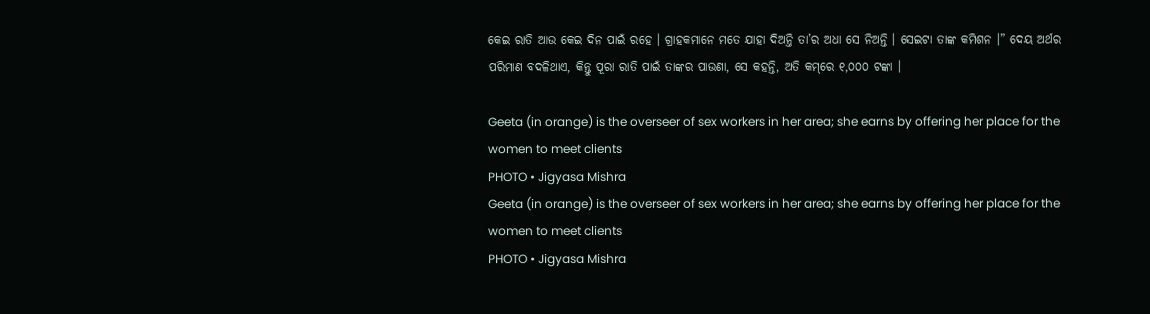କେଇ ରାତି ଆଉ କେଇ ଦିନ ପାଇଁ ରହେ । ଗ୍ରାହକମାନେ ମତେ ଯାହା ଦିଅନ୍ତି ତା’ର ଅଧା ସେ ନିଅନ୍ତି । ସେଇଟା ତାଙ୍କ କମିଶନ ।” ଦେୟ ଅର୍ଥର ପରିମାଣ ବଦଳିଥାଏ, କିନ୍ତୁ ପୂରା ରାତି ପାଇଁ ତାଙ୍କର ପାଉଣା, ସେ କହନ୍ତି, ଅତି କମ୍‌ରେ ୧,୦୦୦ ଟଙ୍କା ।

Geeta (in orange) is the overseer of sex workers in her area; she earns by offering her place for the women to meet clients
PHOTO • Jigyasa Mishra
Geeta (in orange) is the overseer of sex workers in her area; she earns by offering her place for the women to meet clients
PHOTO • Jigyasa Mishra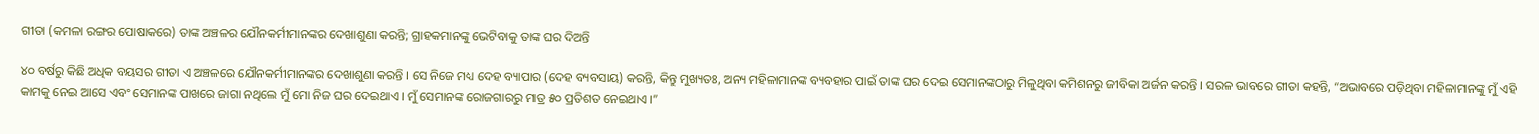ଗୀତା (କମଳା ରଙ୍ଗର ପୋଷାକରେ) ତାଙ୍କ ଅଞ୍ଚଳର ଯୌନକର୍ମୀମାନଙ୍କର ଦେଖାଶୁଣା କରନ୍ତି; ଗ୍ରାହକମାନଙ୍କୁ ଭେଟିବାକୁ ତାଙ୍କ ଘର ଦିଅନ୍ତି

୪୦ ବର୍ଷରୁ କିଛି ଅଧିକ ବୟସର ଗୀତା ଏ ଅଞ୍ଚଳରେ ଯୌନକର୍ମୀମାନଙ୍କର ଦେଖାଶୁଣା କରନ୍ତି । ସେ ନିଜେ ମଧ୍ୟ ଦେହ ବ୍ୟାପାର (ଦେହ ବ୍ୟବସାୟ) କରନ୍ତି, କିନ୍ତୁ ମୁଖ୍ୟତଃ, ଅନ୍ୟ ମହିଳାମାନଙ୍କ ବ୍ୟବହାର ପାଇଁ ତାଙ୍କ ଘର ଦେଇ ସେମାନଙ୍କଠାରୁ ମିଳୁଥିବା କମିଶନରୁ ଜୀବିକା ଅର୍ଜନ କରନ୍ତି । ସରଳ ଭାବରେ ଗୀତା କହନ୍ତି, “ଅଭାବରେ ପଡ଼ିଥିବା ମହିଳାମାନଙ୍କୁ ମୁଁ ଏହି କାମକୁ ନେଇ ଆସେ ଏବଂ ସେମାନଙ୍କ ପାଖରେ ଜାଗା ନଥିଲେ ମୁଁ ମୋ ନିଜ ଘର ଦେଇଥାଏ । ମୁଁ ସେମାନଙ୍କ ରୋଜଗାରରୁ ମାତ୍ର ୫୦ ପ୍ରତିଶତ ନେଇଥାଏ ।”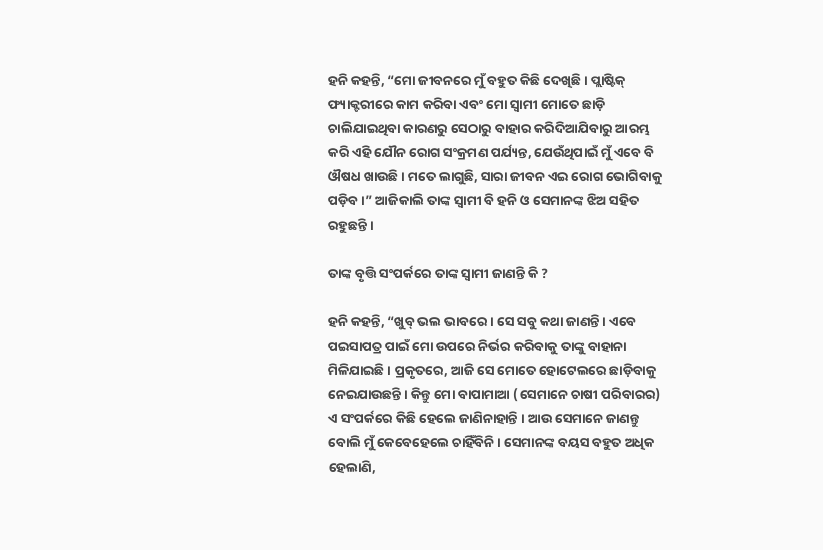ହନି କହନ୍ତି, “ମୋ ଜୀବନରେ ମୁଁ ବହୁତ କିଛି ଦେଖିଛି । ପ୍ଲାଷ୍ଟିକ୍‌ ଫ୍ୟାକ୍ଟରୀରେ କାମ କରିବା ଏବଂ ମୋ ସ୍ଵାମୀ ମୋତେ ଛାଡ଼ି ଚାଲିଯାଇଥିବା କାରଣରୁ ସେଠାରୁ ବାହାର କରିଦିଆଯିବାରୁ ଆରମ୍ଭ କରି ଏହି ଯୌନ ରୋଗ ସଂକ୍ରମଣ ପର୍ଯ୍ୟନ୍ତ, ଯେଉଁଥିପାଇଁ ମୁଁ ଏବେ ବି ଔଷଧ ଖାଉଛି । ମତେ ଲାଗୁଛି, ସାରା ଜୀବନ ଏଇ ରୋଗ ଭୋଗିବାକୁ ପଡ଼ିବ ।” ଆଜିକାଲି ତାଙ୍କ ସ୍ଵାମୀ ବି ହନି ଓ ସେମାନଙ୍କ ଝିଅ ସହିତ ରହୁଛନ୍ତି ।

ତାଙ୍କ ବୃତ୍ତି ସଂପର୍କରେ ତାଙ୍କ ସ୍ଵାମୀ ଜାଣନ୍ତି କି ?

ହନି କହନ୍ତି, “ଖୁବ୍‌ ଭଲ ଭାବରେ । ସେ ସବୁ କଥା ଜାଣନ୍ତି । ଏବେ ପଇସାପତ୍ର ପାଇଁ ମୋ ଉପରେ ନିର୍ଭର କରିବାକୁ ତାଙ୍କୁ ବାହାନା ମିଳିଯାଇଛି । ପ୍ରକୃତରେ, ଆଜି ସେ ମୋତେ ହୋଟେଲରେ ଛାଡ଼ିବାକୁ ନେଇଯାଉଛନ୍ତି । କିନ୍ତୁ ମୋ ବାପାମାଆ (ସେମାନେ ଚାଷୀ ପରିବାରର) ଏ ସଂପର୍କରେ କିଛି ହେଲେ ଜାଣିନାହାନ୍ତି । ଆଉ ସେମାନେ ଜାଣନ୍ତୁ ବୋଲି ମୁଁ କେବେହେଲେ ଚାହିଁବିନି । ସେମାନଙ୍କ ବୟସ ବହୁତ ଅଧିକ ହେଲାଣି,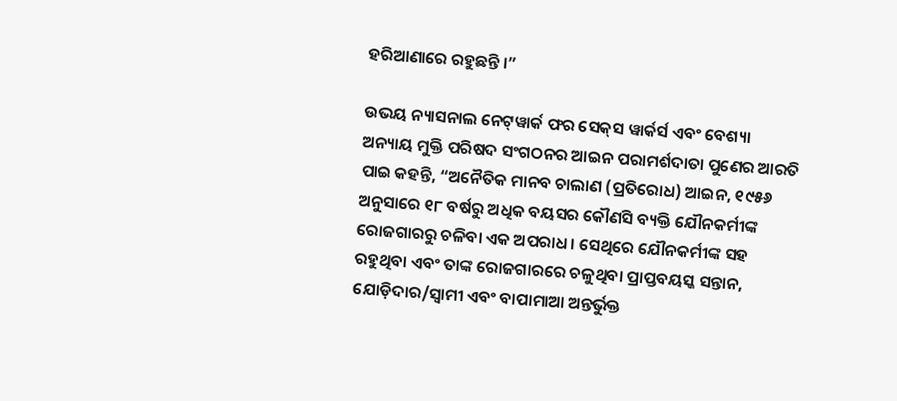ହରିଆଣାରେ ରହୁଛନ୍ତି ।”

ଉଭୟ ନ୍ୟାସନାଲ ନେଟ୍‌ୱାର୍କ ଫର ସେକ୍‌ସ ୱାର୍କର୍ସ ଏବଂ ବେଶ୍ୟା ଅନ୍ୟାୟ ମୁକ୍ତି ପରିଷଦ ସଂଗଠନର ଆଇନ ପରାମର୍ଶଦାତା ପୁଣେର ଆରତି ପାଇ କହନ୍ତି, “ଅନୈତିକ ମାନବ ଚାଲାଣ (ପ୍ରତିରୋଧ) ଆଇନ, ୧୯୫୬ ଅନୁସାରେ ୧୮ ବର୍ଷରୁ ଅଧିକ ବୟସର କୌଣସି ବ୍ୟକ୍ତି ଯୌନକର୍ମୀଙ୍କ ରୋଜଗାରରୁ ଚଳିବା ଏକ ଅପରାଧ । ସେଥିରେ ଯୌନକର୍ମୀଙ୍କ ସହ ରହୁଥିବା ଏବଂ ତାଙ୍କ ରୋଜଗାରରେ ଚଳୁଥିବା ପ୍ରାପ୍ତବୟସ୍କ ସନ୍ତାନ, ଯୋଡ଼ିଦାର/ସ୍ଵାମୀ ଏବଂ ବାପାମାଆ ଅନ୍ତର୍ଭୁକ୍ତ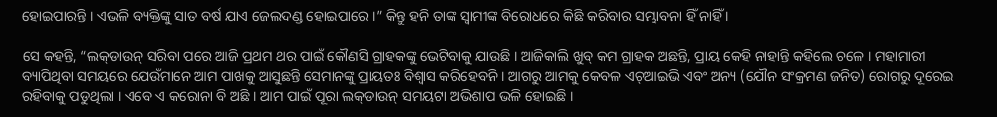ହୋଇପାରନ୍ତି । ଏଭଳି ବ୍ୟକ୍ତିଙ୍କୁ ସାତ ବର୍ଷ ଯାଏ ଜେଲଦଣ୍ଡ ହୋଇପାରେ ।” କିନ୍ତୁ ହନି ତାଙ୍କ ସ୍ଵାମୀଙ୍କ ବିରୋଧରେ କିଛି କରିବାର ସମ୍ଭାବନା ହିଁ ନାହିଁ ।

ସେ କହନ୍ତି, “ଲକ୍‌ଡାଉନ୍‌ ସରିବା ପରେ ଆଜି ପ୍ରଥମ ଥର ପାଇଁ କୌଣସି ଗ୍ରାହକଙ୍କୁ ଭେଟିବାକୁ ଯାଉଛି । ଆଜିକାଲି ଖୁବ୍‌ କମ ଗ୍ରାହକ ଅଛନ୍ତି, ପ୍ରାୟ କେହି ନାହାନ୍ତି କହିଲେ ଚଳେ । ମହାମାରୀ ବ୍ୟାପିଥିବା ସମୟରେ ଯେଉଁମାନେ ଆମ ପାଖକୁ ଆସୁଛନ୍ତି ସେମାନଙ୍କୁ ପ୍ରାୟତଃ ବିଶ୍ଵାସ କରିହେବନି । ଆଗରୁ ଆମକୁ କେବଳ ଏଚ୍‌ଆଇଭି ଏବଂ ଅନ୍ୟ (ଯୌନ ସଂକ୍ରମଣ ଜନିତ) ରୋଗରୁ ଦୂରେଇ ରହିବାକୁ ପଡୁଥିଲା । ଏବେ ଏ କରୋନା ବି ଅଛି । ଆମ ପାଇଁ ପୂରା ଲକ୍‌ଡାଉନ୍‌ ସମୟଟା ଅଭିଶାପ ଭଳି ହୋଇଛି ।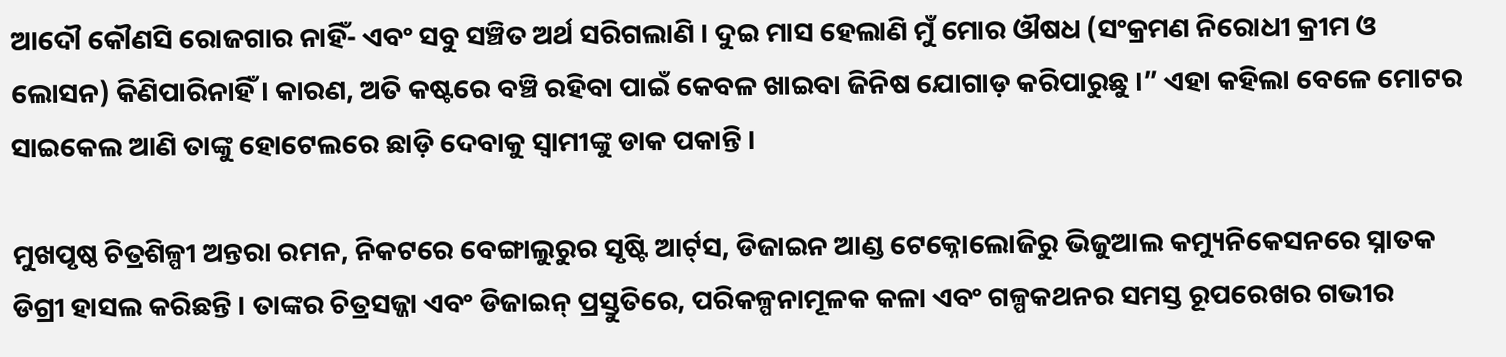ଆଦୌ କୌଣସି ରୋଜଗାର ନାହିଁ- ଏବଂ ସବୁ ସଞ୍ଚିତ ଅର୍ଥ ସରିଗଲାଣି । ଦୁଇ ମାସ ହେଲାଣି ମୁଁ ମୋର ଔଷଧ (ସଂକ୍ରମଣ ନିରୋଧୀ କ୍ରୀମ ଓ ଲୋସନ) କିଣିପାରିନାହିଁ । କାରଣ, ଅତି କଷ୍ଟରେ ବଞ୍ଚି ରହିବା ପାଇଁ କେବଳ ଖାଇବା ଜିନିଷ ଯୋଗାଡ଼ କରିପାରୁଛୁ ।” ଏହା କହିଲା ବେଳେ ମୋଟର ସାଇକେଲ ଆଣି ତାଙ୍କୁ ହୋଟେଲରେ ଛାଡ଼ି ଦେବାକୁ ସ୍ଵାମୀଙ୍କୁ ଡାକ ପକାନ୍ତି ।

ମୁଖପୃଷ୍ଠ ଚିତ୍ରଶିଳ୍ପୀ ଅନ୍ତରା ରମନ, ନିକଟରେ ବେଙ୍ଗାଲୁରୁର ସୃଷ୍ଟି ଆର୍ଟ୍‌ସ, ଡିଜାଇନ ଆଣ୍ଡ ଟେକ୍ନୋଲୋଜିରୁ ଭିଜୁଆଲ କମ୍ୟୁନିକେସନରେ ସ୍ନାତକ ଡିଗ୍ରୀ ହାସଲ କରିଛନ୍ତି । ତାଙ୍କର ଚିତ୍ରସଜ୍ଜା ଏବଂ ଡିଜାଇନ୍‌ ପ୍ରସ୍ତୁତିରେ, ପରିକଳ୍ପନାମୂଳକ କଳା ଏବଂ ଗଳ୍ପକଥନର ସମସ୍ତ ରୂପରେଖର ଗଭୀର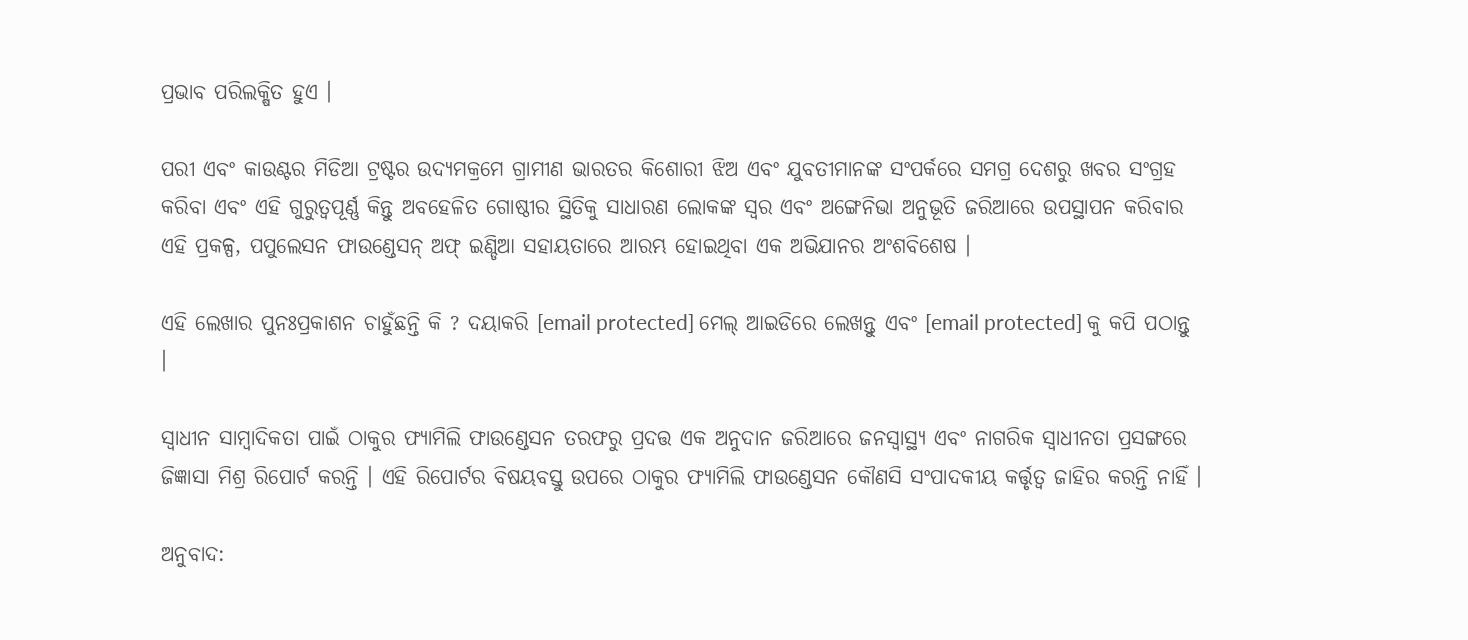ପ୍ରଭାବ ପରିଲକ୍ଷିତ ହୁଏ ।

ପରୀ ଏବଂ କାଉଣ୍ଟର ମିଡିଆ ଟ୍ରଷ୍ଟର ଉଦ୍ୟମକ୍ରମେ ଗ୍ରାମୀଣ ଭାରତର କିଶୋରୀ ଝିଅ ଏବଂ ଯୁବତୀମାନଙ୍କ ସଂପର୍କରେ ସମଗ୍ର ଦେଶରୁ ଖବର ସଂଗ୍ରହ କରିବା ଏବଂ ଏହି ଗୁରୁତ୍ଵପୂର୍ଣ୍ଣ କିନ୍ତୁ ଅବହେଳିତ ଗୋଷ୍ଠୀର ସ୍ଥିତିକୁ ସାଧାରଣ ଲୋକଙ୍କ ସ୍ଵର ଏବଂ ଅଙ୍ଗେନିଭା ଅନୁଭୂତି ଜରିଆରେ ଉପସ୍ଥାପନ କରିବାର ଏହି ପ୍ରକଳ୍ପ, ପପୁଲେସନ ଫାଉଣ୍ଡେସନ୍‌ ଅଫ୍‌ ଇଣ୍ଡିଆ ସହାୟତାରେ ଆରମ୍ଭ ହୋଇଥିବା ଏକ ଅଭିଯାନର ଅଂଶବିଶେଷ ।

ଏହି ଲେଖାର ପୁନଃପ୍ରକାଶନ ଚାହୁଁଛନ୍ତି କି ? ଦୟାକରି [email protected] ମେଲ୍‌ ଆଇଡିରେ ଲେଖନ୍ତୁ ଏବଂ [email protected] କୁ କପି ପଠାନ୍ତୁ ।

ସ୍ଵାଧୀନ ସାମ୍ବାଦିକତା ପାଇଁ ଠାକୁର ଫ୍ୟାମିଲି ଫାଉଣ୍ଡେସନ ତରଫରୁ ପ୍ରଦତ୍ତ ଏକ ଅନୁଦାନ ଜରିଆରେ ଜନସ୍ଵାସ୍ଥ୍ୟ ଏବଂ ନାଗରିକ ସ୍ଵାଧୀନତା ପ୍ରସଙ୍ଗରେ ଜିଜ୍ଞାସା ମିଶ୍ର ରିପୋର୍ଟ କରନ୍ତି । ଏହି ରିପୋର୍ଟର ବିଷୟବସ୍ତୁ ଉପରେ ଠାକୁର ଫ୍ୟାମିଲି ଫାଉଣ୍ଡେସନ କୌଣସି ସଂପାଦକୀୟ କର୍ତ୍ତୃତ୍ଵ ଜାହିର କରନ୍ତି ନାହିଁ ।

ଅନୁବାଦ: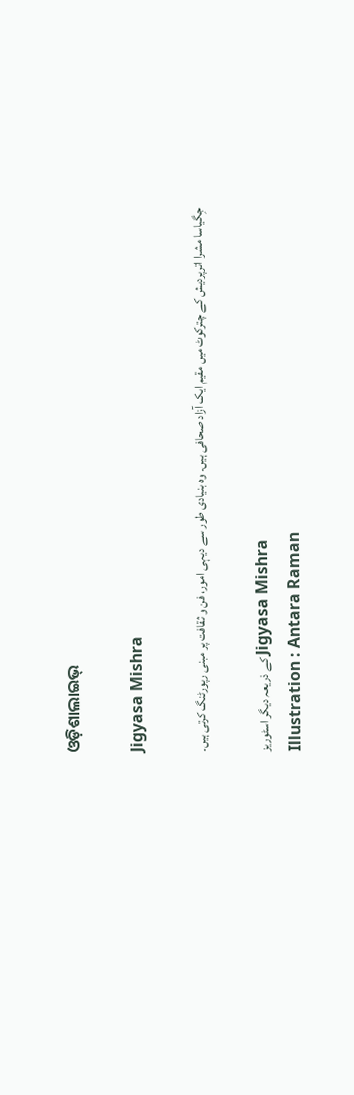ଓଡ଼ିଶାଲାଇଭ୍‍

Jigyasa Mishra

جِگیاسا مشرا اترپردیش کے چترکوٹ میں مقیم ایک آزاد صحافی ہیں۔ وہ بنیادی طور سے دیہی امور، فن و ثقافت پر مبنی رپورٹنگ کرتی ہیں۔

کے ذریعہ دیگر اسٹوریز Jigyasa Mishra
Illustration : Antara Raman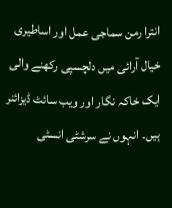انترا رمن سماجی عمل اور اساطیری خیال آرائی میں دلچسپی رکھنے والی ایک خاکہ نگار اور ویب سائٹ ڈیزائنر ہیں۔ انہوں نے سرشٹی انسٹی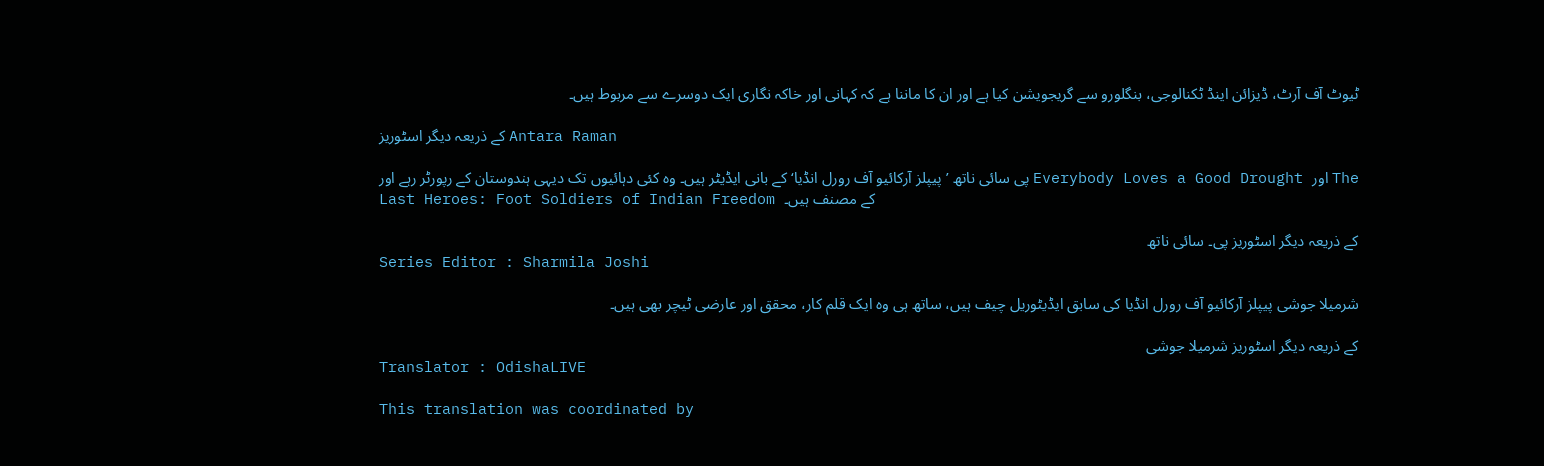ٹیوٹ آف آرٹ، ڈیزائن اینڈ ٹکنالوجی، بنگلورو سے گریجویشن کیا ہے اور ان کا ماننا ہے کہ کہانی اور خاکہ نگاری ایک دوسرے سے مربوط ہیں۔

کے ذریعہ دیگر اسٹوریز Antara Raman

پی سائی ناتھ ’پیپلز آرکائیو آف رورل انڈیا‘ کے بانی ایڈیٹر ہیں۔ وہ کئی دہائیوں تک دیہی ہندوستان کے رپورٹر رہے اور Everybody Loves a Good Drought اور The Last Heroes: Foot Soldiers of Indian Freedom کے مصنف ہیں۔

کے ذریعہ دیگر اسٹوریز پی۔ سائی ناتھ
Series Editor : Sharmila Joshi

شرمیلا جوشی پیپلز آرکائیو آف رورل انڈیا کی سابق ایڈیٹوریل چیف ہیں، ساتھ ہی وہ ایک قلم کار، محقق اور عارضی ٹیچر بھی ہیں۔

کے ذریعہ دیگر اسٹوریز شرمیلا جوشی
Translator : OdishaLIVE

This translation was coordinated by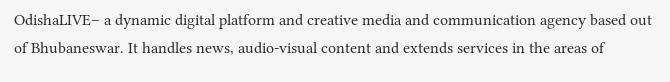OdishaLIVE– a dynamic digital platform and creative media and communication agency based out of Bhubaneswar. It handles news, audio-visual content and extends services in the areas of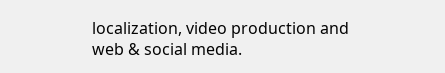localization, video production and web & social media.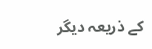کے ذریعہ دیگر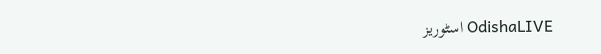اسٹوریز OdishaLIVE